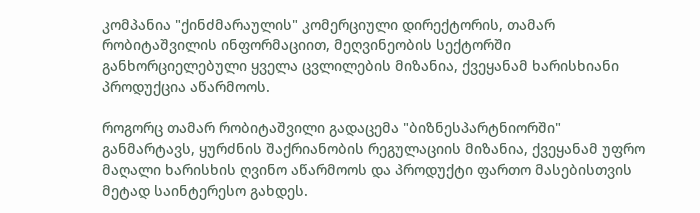კომპანია "ქინძმარაულის" კომერციული დირექტორის, თამარ რობიტაშვილის ინფორმაციით, მეღვინეობის სექტორში განხორციელებული ყველა ცვლილების მიზანია, ქვეყანამ ხარისხიანი პროდუქცია აწარმოოს.

როგორც თამარ რობიტაშვილი გადაცემა "ბიზნესპარტნიორში" განმარტავს, ყურძნის შაქრიანობის რეგულაციის მიზანია, ქვეყანამ უფრო მაღალი ხარისხის ღვინო აწარმოოს და პროდუქტი ფართო მასებისთვის მეტად საინტერესო გახდეს.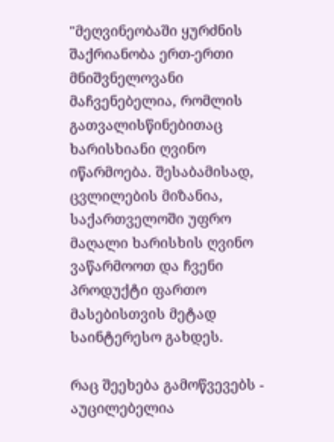"მეღვინეობაში ყურძნის შაქრიანობა ერთ-ერთი მნიშვნელოვანი მაჩვენებელია, რომლის გათვალისწინებითაც ხარისხიანი ღვინო იწარმოება. შესაბამისად, ცვლილების მიზანია, საქართველოში უფრო მაღალი ხარისხის ღვინო ვაწარმოოთ და ჩვენი პროდუქტი ფართო მასებისთვის მეტად საინტერესო გახდეს.

რაც შეეხება გამოწვევებს -  აუცილებელია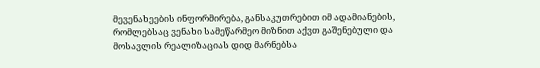მევენახეების ინფორმირება, განსაკუთრებით იმ ადამიანების, რომლებსაც ვენახი სამეწარმეო მიზნით აქვთ გაშენებული და მოსავლის რეალიზაციას დიდ მარნებსა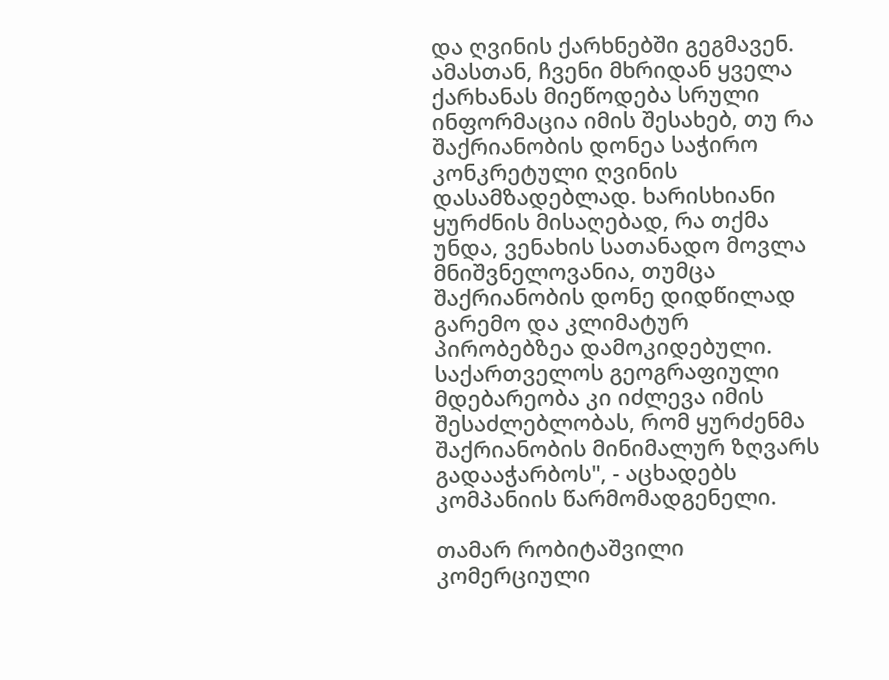და ღვინის ქარხნებში გეგმავენ. ამასთან, ჩვენი მხრიდან ყველა ქარხანას მიეწოდება სრული ინფორმაცია იმის შესახებ, თუ რა შაქრიანობის დონეა საჭირო კონკრეტული ღვინის დასამზადებლად. ხარისხიანი ყურძნის მისაღებად, რა თქმა უნდა, ვენახის სათანადო მოვლა მნიშვნელოვანია, თუმცა შაქრიანობის დონე დიდწილად გარემო და კლიმატურ პირობებზეა დამოკიდებული. საქართველოს გეოგრაფიული მდებარეობა კი იძლევა იმის შესაძლებლობას, რომ ყურძენმა შაქრიანობის მინიმალურ ზღვარს გადააჭარბოს", - აცხადებს კომპანიის წარმომადგენელი.

თამარ რობიტაშვილი კომერციული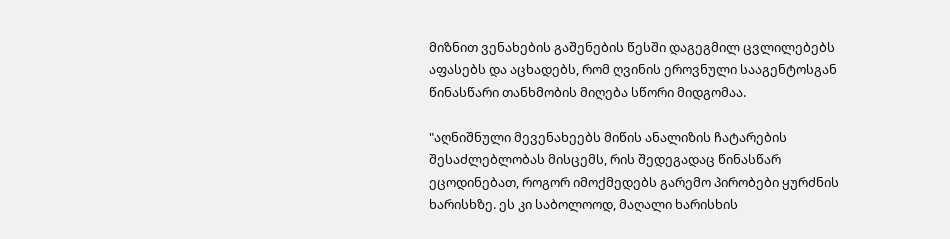მიზნით ვენახების გაშენების წესში დაგეგმილ ცვლილებებს აფასებს და აცხადებს, რომ ღვინის ეროვნული სააგენტოსგან წინასწარი თანხმობის მიღება სწორი მიდგომაა.

"აღნიშნული მევენახეებს მიწის ანალიზის ჩატარების შესაძლებლობას მისცემს, რის შედეგადაც წინასწარ ეცოდინებათ, როგორ იმოქმედებს გარემო პირობები ყურძნის ხარისხზე. ეს კი საბოლოოდ, მაღალი ხარისხის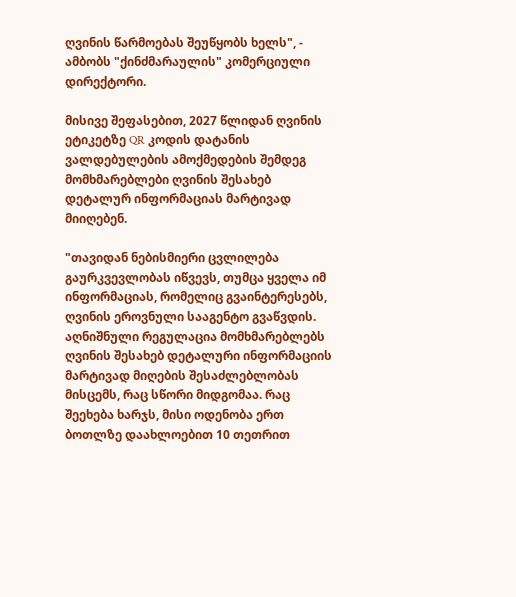ღვინის წარმოებას შეუწყობს ხელს", - ამბობს "ქინძმარაულის" კომერციული დირექტორი.

მისივე შეფასებით, 2027 წლიდან ღვინის ეტიკეტზე QR კოდის დატანის ვალდებულების ამოქმედების შემდეგ მომხმარებლები ღვინის შესახებ დეტალურ ინფორმაციას მარტივად მიიღებენ.

"თავიდან ნებისმიერი ცვლილება გაურკვევლობას იწვევს, თუმცა ყველა იმ ინფორმაციას, რომელიც გვაინტერესებს, ღვინის ეროვნული სააგენტო გვაწვდის. აღნიშნული რეგულაცია მომხმარებლებს ღვინის შესახებ დეტალური ინფორმაციის მარტივად მიღების შესაძლებლობას მისცემს, რაც სწორი მიდგომაა. რაც შეეხება ხარჯს, მისი ოდენობა ერთ ბოთლზე დაახლოებით 10 თეთრით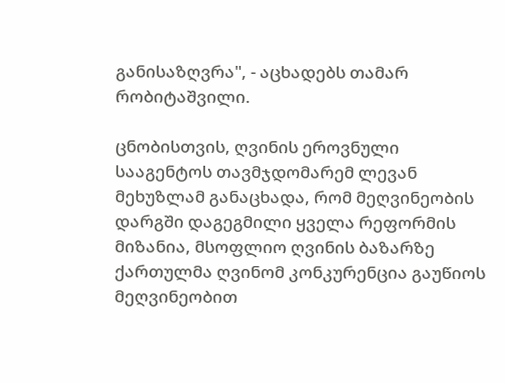განისაზღვრა", - აცხადებს თამარ რობიტაშვილი.

ცნობისთვის, ღვინის ეროვნული სააგენტოს თავმჯდომარემ ლევან მეხუზლამ განაცხადა, რომ მეღვინეობის დარგში დაგეგმილი ყველა რეფორმის მიზანია, მსოფლიო ღვინის ბაზარზე ქართულმა ღვინომ კონკურენცია გაუწიოს მეღვინეობით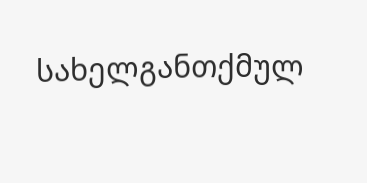სახელგანთქმულ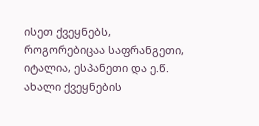ისეთ ქვეყნებს, როგორებიცაა საფრანგეთი, იტალია, ესპანეთი და ე.წ. ახალი ქვეყნების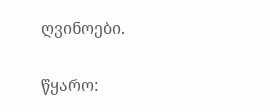ღვინოები.

წყარო: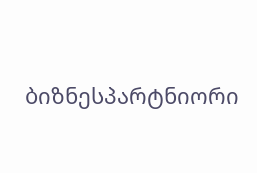ბიზნესპარტნიორი